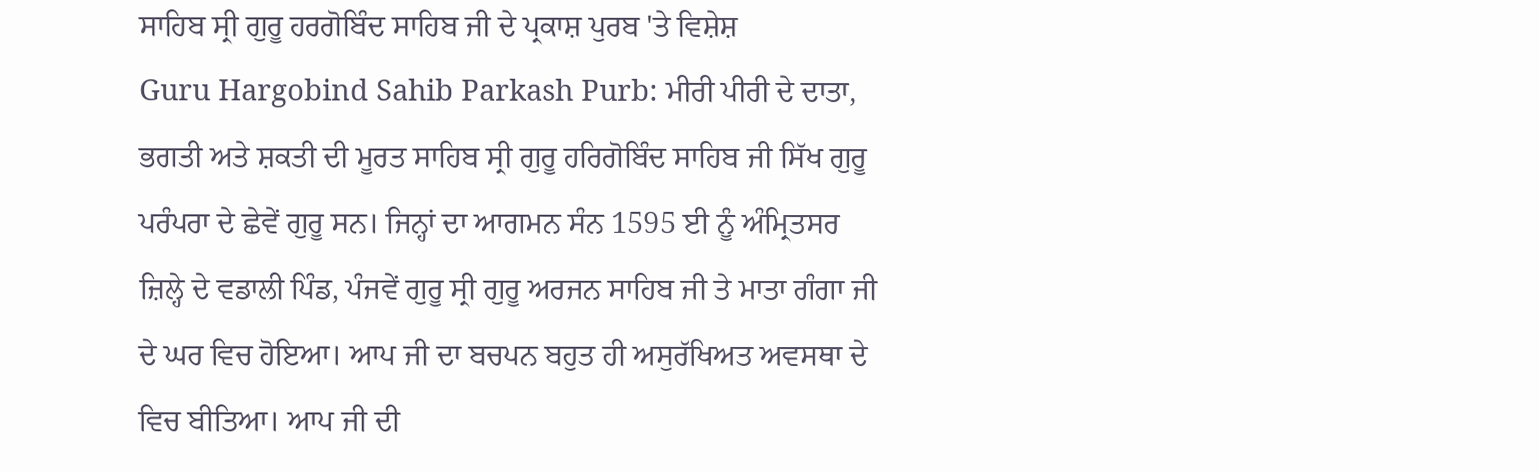ਸਾਹਿਬ ਸ੍ਰੀ ਗੁਰੂ ਹਰਗੋਬਿੰਦ ਸਾਹਿਬ ਜੀ ਦੇ ਪ੍ਰਕਾਸ਼ ਪੁਰਬ 'ਤੇ ਵਿਸ਼ੇਸ਼
Guru Hargobind Sahib Parkash Purb: ਮੀਰੀ ਪੀਰੀ ਦੇ ਦਾਤਾ, ਭਗਤੀ ਅਤੇ ਸ਼ਕਤੀ ਦੀ ਮੂਰਤ ਸਾਹਿਬ ਸ੍ਰੀ ਗੁਰੂ ਹਰਿਗੋਬਿੰਦ ਸਾਹਿਬ ਜੀ ਸਿੱਖ ਗੁਰੂ ਪਰੰਪਰਾ ਦੇ ਛੇਵੇਂ ਗੁਰੂ ਸਨ। ਜਿਨ੍ਹਾਂ ਦਾ ਆਗਮਨ ਸੰਨ 1595 ਈ ਨੂੰ ਅੰਮ੍ਰਿਤਸਰ ਜ਼ਿਲ੍ਹੇ ਦੇ ਵਡਾਲੀ ਪਿੰਡ, ਪੰਜਵੇਂ ਗੁਰੂ ਸ੍ਰੀ ਗੁਰੂ ਅਰਜਨ ਸਾਹਿਬ ਜੀ ਤੇ ਮਾਤਾ ਗੰਗਾ ਜੀ ਦੇ ਘਰ ਵਿਚ ਹੋਇਆ। ਆਪ ਜੀ ਦਾ ਬਚਪਨ ਬਹੁਤ ਹੀ ਅਸੁਰੱਖਿਅਤ ਅਵਸਥਾ ਦੇ ਵਿਚ ਬੀਤਿਆ। ਆਪ ਜੀ ਦੀ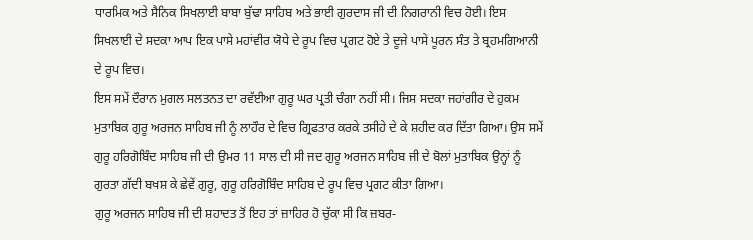ਧਾਰਮਿਕ ਅਤੇ ਸੈਨਿਕ ਸਿਖਲਾਈ ਬਾਬਾ ਬੁੱਢਾ ਸਾਹਿਬ ਅਤੇ ਭਾਈ ਗੁਰਦਾਸ ਜੀ ਦੀ ਨਿਗਰਾਨੀ ਵਿਚ ਹੋਈ। ਇਸ ਸਿਖਲਾਈ ਦੇ ਸਦਕਾ ਆਪ ਇਕ ਪਾਸੇ ਮਹਾਂਵੀਰ ਯੋਧੇ ਦੇ ਰੂਪ ਵਿਚ ਪ੍ਰਗਟ ਹੋਏ ਤੇ ਦੂਜੇ ਪਾਸੇ ਪੂਰਨ ਸੰਤ ਤੇ ਬ੍ਰਹਮਗਿਆਨੀ ਦੇ ਰੂਪ ਵਿਚ।
ਇਸ ਸਮੇਂ ਦੌਰਾਨ ਮੁਗਲ ਸਲਤਨਤ ਦਾ ਰਵੱਈਆ ਗੁਰੂ ਘਰ ਪ੍ਰਤੀ ਚੰਗਾ ਨਹੀਂ ਸੀ। ਜਿਸ ਸਦਕਾ ਜਹਾਂਗੀਰ ਦੇ ਹੁਕਮ ਮੁਤਾਬਿਕ ਗੁਰੂ ਅਰਜਨ ਸਾਹਿਬ ਜੀ ਨੂੰ ਲਾਹੌਰ ਦੇ ਵਿਚ ਗ੍ਰਿਫਤਾਰ ਕਰਕੇ ਤਸੀਹੇ ਦੇ ਕੇ ਸ਼ਹੀਦ ਕਰ ਦਿੱਤਾ ਗਿਆ। ਉਸ ਸਮੇਂ ਗੁਰੂ ਹਰਿਗੋਬਿੰਦ ਸਾਹਿਬ ਜੀ ਦੀ ਉਮਰ 11 ਸਾਲ ਦੀ ਸੀ ਜਦ ਗੁਰੂ ਅਰਜਨ ਸਾਹਿਬ ਜੀ ਦੇ ਬੋਲਾਂ ਮੁਤਾਬਿਕ ਉਨ੍ਹਾਂ ਨੂੰ ਗੁਰਤਾ ਗੱਦੀ ਬਖਸ਼ ਕੇ ਛੇਵੇਂ ਗੁਰੂ, ਗੁਰੂ ਹਰਿਗੋਬਿੰਦ ਸਾਹਿਬ ਦੇ ਰੂਪ ਵਿਚ ਪ੍ਰਗਟ ਕੀਤਾ ਗਿਆ।
ਗੁਰੂ ਅਰਜਨ ਸਾਹਿਬ ਜੀ ਦੀ ਸ਼ਹਾਦਤ ਤੋਂ ਇਹ ਤਾਂ ਜ਼ਾਹਿਰ ਹੋ ਚੁੱਕਾ ਸੀ ਕਿ ਜ਼ਬਰ-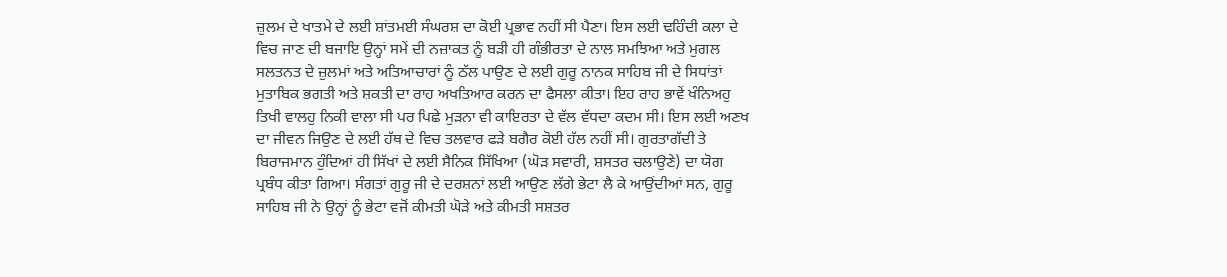ਜ਼ੁਲਮ ਦੇ ਖਾਤਮੇ ਦੇ ਲਈ ਸ਼ਾਂਤਮਈ ਸੰਘਰਸ਼ ਦਾ ਕੋਈ ਪ੍ਰਭਾਵ ਨਹੀਂ ਸੀ ਪੈਣਾ। ਇਸ ਲਈ ਢਹਿੰਦੀ ਕਲਾ ਦੇ ਵਿਚ ਜਾਣ ਦੀ ਬਜਾਇ ਉਨ੍ਹਾਂ ਸਮੇਂ ਦੀ ਨਜ਼ਾਕਤ ਨੂੰ ਬੜੀ ਹੀ ਗੰਭੀਰਤਾ ਦੇ ਨਾਲ ਸਮਝਿਆ ਅਤੇ ਮੁਗਲ ਸਲਤਨਤ ਦੇ ਜ਼ੁਲਮਾਂ ਅਤੇ ਅਤਿਆਚਾਰਾਂ ਨੂੰ ਠੱਲ ਪਾਉਣ ਦੇ ਲਈ ਗੁਰੂ ਨਾਨਕ ਸਾਹਿਬ ਜੀ ਦੇ ਸਿਧਾਂਤਾਂ ਮੁਤਾਬਿਕ ਭਗਤੀ ਅਤੇ ਸ਼ਕਤੀ ਦਾ ਰਾਹ ਅਖਤਿਆਰ ਕਰਨ ਦਾ ਫੈਸਲਾ ਕੀਤਾ। ਇਹ ਰਾਹ ਭਾਵੇਂ ਖੰਨਿਅਹੁ ਤਿਖੀ ਵਾਲਹੁ ਨਿਕੀ ਵਾਲਾ ਸੀ ਪਰ ਪਿਛੇ ਮੁੜਨਾ ਵੀ ਕਾਇਰਤਾ ਦੇ ਵੱਲ ਵੱਧਦਾ ਕਦਮ ਸੀ। ਇਸ ਲਈ ਅਣਖ ਦਾ ਜੀਵਨ ਜਿਉਣ ਦੇ ਲਈ ਹੱਥ ਦੇ ਵਿਚ ਤਲਵਾਰ ਫੜੇ ਬਗੈਰ ਕੋਈ ਹੱਲ ਨਹੀਂ ਸੀ। ਗੁਰਤਾਗੱਦੀ ਤੇ ਬਿਰਾਜਮਾਨ ਹੁੰਦਿਆਂ ਹੀ ਸਿੱਖਾਂ ਦੇ ਲਈ ਸੈਨਿਕ ਸਿੱਖਿਆ (ਘੋੜ ਸਵਾਰੀ, ਸ਼ਸਤਰ ਚਲਾਉਣੇ) ਦਾ ਯੋਗ ਪ੍ਰਬੰਧ ਕੀਤਾ ਗਿਆ। ਸੰਗਤਾਂ ਗੁਰੂ ਜੀ ਦੇ ਦਰਸ਼ਨਾਂ ਲਈ ਆਉਣ ਲੱਗੇ ਭੇਟਾ ਲੈ ਕੇ ਆਉਂਦੀਆਂ ਸਨ, ਗੁਰੂ ਸਾਹਿਬ ਜੀ ਨੇ ਉਨ੍ਹਾਂ ਨੂੰ ਭੇਟਾ ਵਜੋਂ ਕੀਮਤੀ ਘੋੜੇ ਅਤੇ ਕੀਮਤੀ ਸਸ਼ਤਰ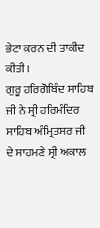ਭੇਟਾ ਕਰਨ ਦੀ ਤਾਕੀਦ ਕੀਤੀ।
ਗੁਰੂ ਹਰਿਗੋਬਿੰਦ ਸਾਹਿਬ ਜੀ ਨੇ ਸ੍ਰੀ ਹਰਿਮੰਦਿਰ ਸਾਹਿਬ ਅੰਮ੍ਰਿਤਸਰ ਜੀ ਦੇ ਸਾਹਮਣੇ ਸ੍ਰੀ ਅਕਾਲ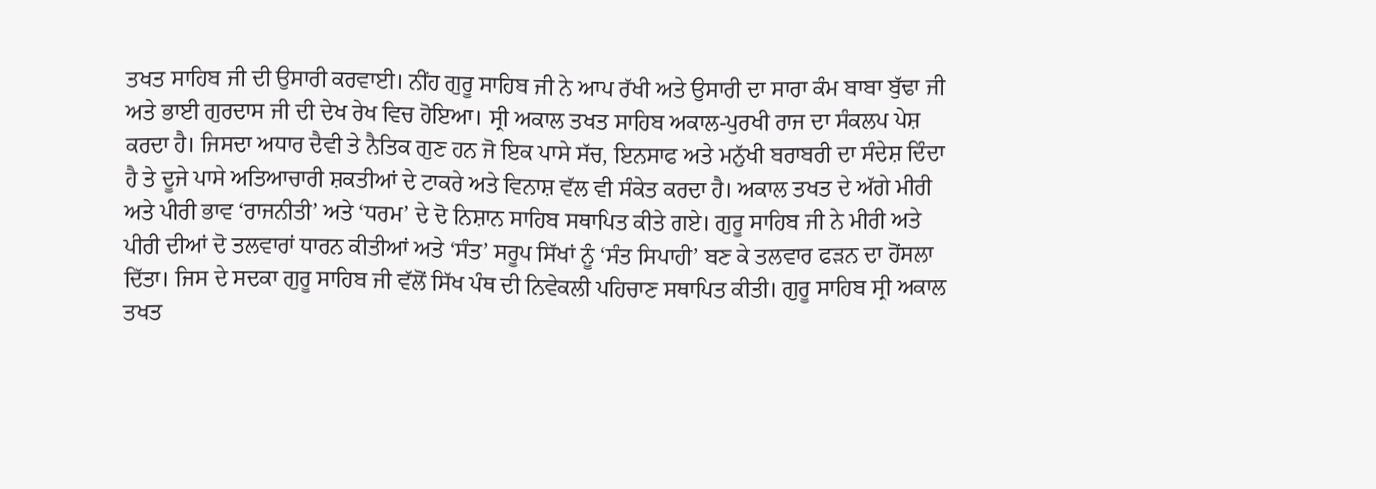ਤਖਤ ਸਾਹਿਬ ਜੀ ਦੀ ਉਸਾਰੀ ਕਰਵਾਈ। ਨੀਂਹ ਗੁਰੂ ਸਾਹਿਬ ਜੀ ਨੇ ਆਪ ਰੱਖੀ ਅਤੇ ਉਸਾਰੀ ਦਾ ਸਾਰਾ ਕੰਮ ਬਾਬਾ ਬੁੱਢਾ ਜੀ ਅਤੇ ਭਾਈ ਗੁਰਦਾਸ ਜੀ ਦੀ ਦੇਖ ਰੇਖ ਵਿਚ ਹੋਇਆ। ਸ੍ਰੀ ਅਕਾਲ ਤਖਤ ਸਾਹਿਬ ਅਕਾਲ-ਪੁਰਖੀ ਰਾਜ ਦਾ ਸੰਕਲਪ ਪੇਸ਼ ਕਰਦਾ ਹੈ। ਜਿਸਦਾ ਅਧਾਰ ਦੈਵੀ ਤੇ ਨੈਤਿਕ ਗੁਣ ਹਨ ਜੋ ਇਕ ਪਾਸੇ ਸੱਚ, ਇਨਸਾਫ ਅਤੇ ਮਨੁੱਖੀ ਬਰਾਬਰੀ ਦਾ ਸੰਦੇਸ਼ ਦਿੰਦਾ ਹੈ ਤੇ ਦੂਜੇ ਪਾਸੇ ਅਤਿਆਚਾਰੀ ਸ਼ਕਤੀਆਂ ਦੇ ਟਾਕਰੇ ਅਤੇ ਵਿਨਾਸ਼ ਵੱਲ ਵੀ ਸੰਕੇਤ ਕਰਦਾ ਹੈ। ਅਕਾਲ ਤਖਤ ਦੇ ਅੱਗੇ ਮੀਰੀ ਅਤੇ ਪੀਰੀ ਭਾਵ ‘ਰਾਜਨੀਤੀ’ ਅਤੇ ‘ਧਰਮ’ ਦੇ ਦੋ ਨਿਸ਼ਾਨ ਸਾਹਿਬ ਸਥਾਪਿਤ ਕੀਤੇ ਗਏ। ਗੁਰੂ ਸਾਹਿਬ ਜੀ ਨੇ ਮੀਰੀ ਅਤੇ ਪੀਰੀ ਦੀਆਂ ਦੋ ਤਲਵਾਰਾਂ ਧਾਰਨ ਕੀਤੀਆਂ ਅਤੇ ‘ਸੰਤ’ ਸਰੂਪ ਸਿੱਖਾਂ ਨੂੰ ‘ਸੰਤ ਸਿਪਾਹੀ’ ਬਣ ਕੇ ਤਲਵਾਰ ਫੜਨ ਦਾ ਹੋਂਸਲਾ ਦਿੱਤਾ। ਜਿਸ ਦੇ ਸਦਕਾ ਗੁਰੂ ਸਾਹਿਬ ਜੀ ਵੱਲੋਂ ਸਿੱਖ ਪੰਥ ਦੀ ਨਿਵੇਕਲੀ ਪਹਿਚਾਣ ਸਥਾਪਿਤ ਕੀਤੀ। ਗੁਰੂ ਸਾਹਿਬ ਸ੍ਰੀ ਅਕਾਲ ਤਖਤ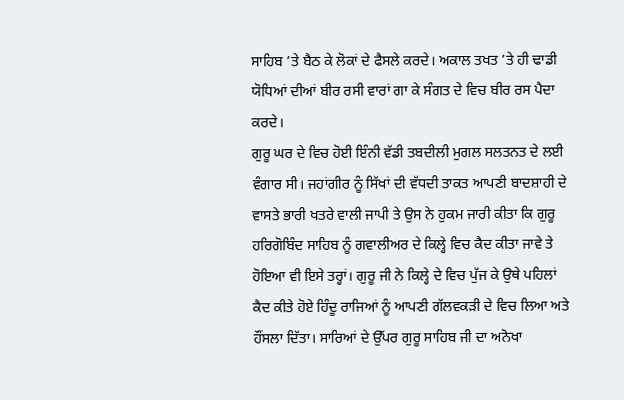ਸਾਹਿਬ ’ਤੇ ਬੈਠ ਕੇ ਲੋਕਾਂ ਦੇ ਫੈਸਲੇ ਕਰਦੇ। ਅਕਾਲ ਤਖਤ ’ਤੇ ਹੀ ਢਾਡੀ ਯੋਧਿਆਂ ਦੀਆਂ ਬੀਰ ਰਸੀ ਵਾਰਾਂ ਗਾ ਕੇ ਸੰਗਤ ਦੇ ਵਿਚ ਬੀਰ ਰਸ ਪੈਦਾ ਕਰਦੇ।
ਗੁਰੂ ਘਰ ਦੇ ਵਿਚ ਹੋਈ ਇੰਨੀ ਵੱਡੀ ਤਬਦੀਲੀ ਮੁਗਲ ਸਲਤਨਤ ਦੇ ਲਈ ਵੰਗਾਰ ਸੀ। ਜਹਾਂਗੀਰ ਨੂੰ ਸਿੱਖਾਂ ਦੀ ਵੱਧਦੀ ਤਾਕਤ ਆਪਣੀ ਬਾਦਸ਼ਾਹੀ ਦੇ ਵਾਸਤੇ ਭਾਰੀ ਖਤਰੇ ਵਾਲੀ ਜਾਪੀ ਤੇ ਉਸ ਨੇ ਹੁਕਮ ਜਾਰੀ ਕੀਤਾ ਕਿ ਗੁਰੂ ਹਰਿਗੋਬਿੰਦ ਸਾਹਿਬ ਨੂੰ ਗਵਾਲੀਅਰ ਦੇ ਕਿਲ੍ਹੇ ਵਿਚ ਕੈਦ ਕੀਤਾ ਜਾਵੇ ਤੇ ਹੋਇਆ ਵੀ ਇਸੇ ਤਰ੍ਹਾਂ। ਗੁਰੂ ਜੀ ਨੇ ਕਿਲ੍ਹੇ ਦੇ ਵਿਚ ਪੁੱਜ ਕੇ ਉਥੇ ਪਹਿਲਾਂ ਕੈਦ ਕੀਤੇ ਹੋਏ ਹਿੰਦੂ ਰਾਜਿਆਂ ਨੂੰ ਆਪਣੀ ਗੱਲਵਕੜੀ ਦੇ ਵਿਚ ਲਿਆ ਅਤੇ ਹੌਂਸਲਾ ਦਿੱਤਾ। ਸਾਰਿਆਂ ਦੇ ਉੱਪਰ ਗੁਰੂ ਸਾਹਿਬ ਜੀ ਦਾ ਅਨੋਖਾ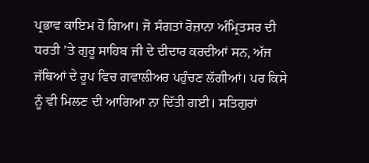ਪ੍ਰਭਾਵ ਕਾਇਮ ਹੋ ਗਿਆ। ਜੋ ਸੰਗਤਾਂ ਰੋਜ਼ਾਨਾ ਅੰਮ੍ਰਿਤਸਰ ਦੀ ਧਰਤੀ ’ਤੇ ਗੁਰੂ ਸਾਹਿਬ ਜੀ ਦੇ ਦੀਦਾਰ ਕਰਦੀਆਂ ਸਨ, ਅੱਜ ਜੱਥਿਆਂ ਦੇ ਰੂਪ ਵਿਚ ਗਵਾਲੀਅਰ ਪਹੁੰਚਣ ਲੱਗੀਆਂ। ਪਰ ਕਿਸੇ ਨੂੰ ਵੀ ਮਿਲਣ ਦੀ ਆਗਿਆ ਨਾ ਦਿੱਤੀ ਗਈ। ਸਤਿਗੁਰਾਂ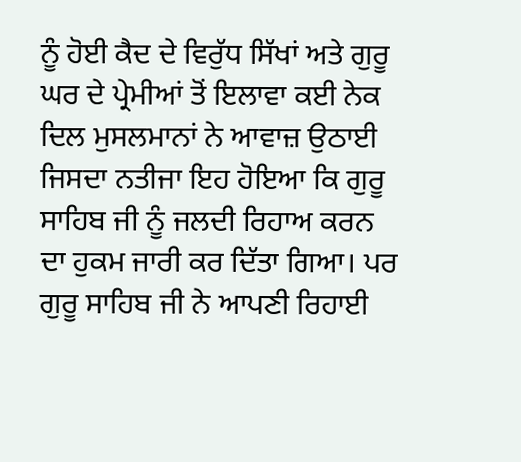ਨੂੰ ਹੋਈ ਕੈਦ ਦੇ ਵਿਰੁੱਧ ਸਿੱਖਾਂ ਅਤੇ ਗੁਰੂ ਘਰ ਦੇ ਪ੍ਰੇਮੀਆਂ ਤੋਂ ਇਲਾਵਾ ਕਈ ਨੇਕ ਦਿਲ ਮੁਸਲਮਾਨਾਂ ਨੇ ਆਵਾਜ਼ ਉਠਾਈ ਜਿਸਦਾ ਨਤੀਜਾ ਇਹ ਹੋਇਆ ਕਿ ਗੁਰੂ ਸਾਹਿਬ ਜੀ ਨੂੰ ਜਲਦੀ ਰਿਹਾਅ ਕਰਨ ਦਾ ਹੁਕਮ ਜਾਰੀ ਕਰ ਦਿੱਤਾ ਗਿਆ। ਪਰ ਗੁਰੂ ਸਾਹਿਬ ਜੀ ਨੇ ਆਪਣੀ ਰਿਹਾਈ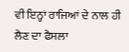ਵੀ ਇਨ੍ਹਾਂ ਰਾਜਿਆਂ ਦੇ ਨਾਲ ਹੀ ਲੈਣ ਦਾ ਫੈਸਲਾ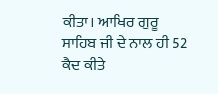ਕੀਤਾ। ਆਖਿਰ ਗੁਰੂ ਸਾਹਿਬ ਜੀ ਦੇ ਨਾਲ ਹੀ 52 ਕੈਦ ਕੀਤੇ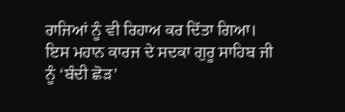ਰਾਜਿਆਂ ਨੂੰ ਵੀ ਰਿਹਾਅ ਕਰ ਦਿੱਤਾ ਗਿਆ। ਇਸ ਮਹਾਨ ਕਾਰਜ ਦੇ ਸਦਕਾ ਗੁਰੂ ਸਾਹਿਬ ਜੀ ਨੂੰ ‘ਬੰਦੀ ਛੋੜ’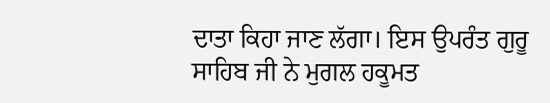ਦਾਤਾ ਕਿਹਾ ਜਾਣ ਲੱਗਾ। ਇਸ ਉਪਰੰਤ ਗੁਰੂ ਸਾਹਿਬ ਜੀ ਨੇ ਮੁਗਲ ਹਕੂਮਤ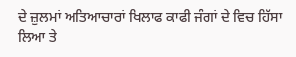ਦੇ ਜ਼ੁਲਮਾਂ ਅਤਿਆਚਾਰਾਂ ਖਿਲਾਫ ਕਾਫੀ ਜੰਗਾਂ ਦੇ ਵਿਚ ਹਿੱਸਾ ਲਿਆ ਤੇ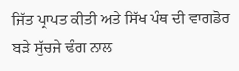ਜਿੱਤ ਪ੍ਰਾਪਤ ਕੀਤੀ ਅਤੇ ਸਿੱਖ ਪੰਥ ਦੀ ਵਾਗਡੋਰ ਬੜੇ ਸੁੱਚਜੇ ਢੰਗ ਨਾਲ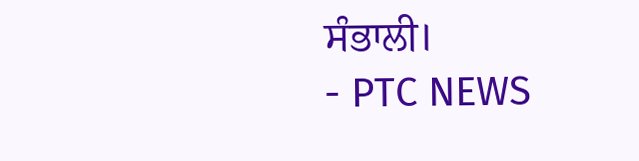ਸੰਭਾਲੀ।
- PTC NEWS